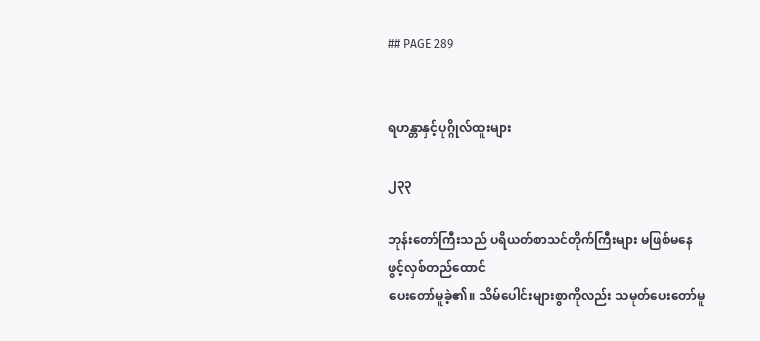## PAGE 289


ရဟန္တာနှင့်ပုဂ္ဂိုလ်ထူးများ

၂၃၃

ဘုန်းတော်ကြီးသည် ပရိယတ်စာသင်တိုက်ကြီးများ မဖြစ်မနေ ဖွင့်လှစ်တည်ထောင်
ပေးတော်မူခဲ့၏။ သိမ်ပေါင်းများစွာကိုလည်း သမုတ်ပေးတော်မူ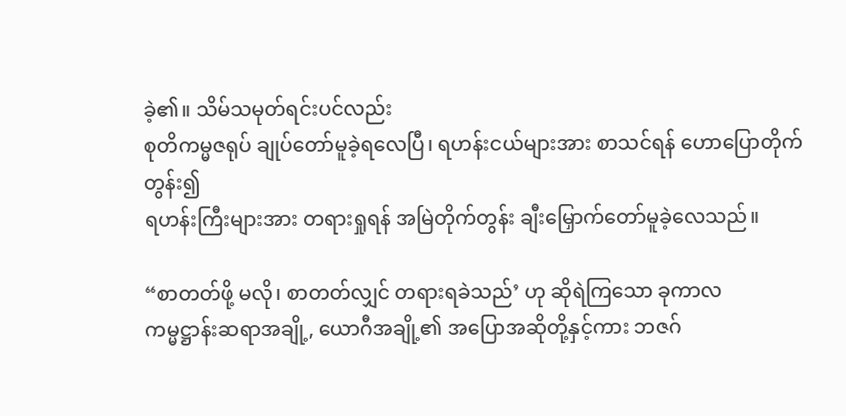ခဲ့၏။ သိမ်သမုတ်ရင်းပင်လည်း
စုတိကမ္မဇရုပ် ချုပ်တော်မူခဲ့ရလေပြီ၊ ရဟန်းငယ်များအား စာသင်ရန် ဟောပြောတိုက်တွန်း၍
ရဟန်းကြီးများအား တရားရှုရန် အမြဲတိုက်တွန်း ချီးမြှောက်တော်မူခဲ့လေသည်။

“စာတတ်ဖို့ မလို၊ စာတတ်လျှင် တရားရခဲသည်’ ဟု ဆိုရဲကြသော ခုကာလ
ကမ္မဋ္ဌာန်းဆရာအချို့, ယောဂီအချို့၏ အပြောအဆိုတို့နှင့်ကား ဘဇဂ်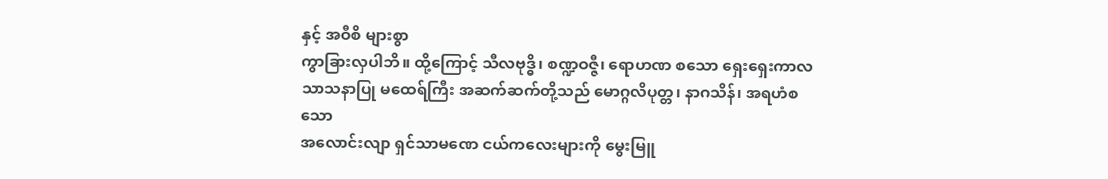နှင့် အဝီစိ များစွာ
ကွာခြားလှပါဘိ။ ထို့ကြောင့် သီလဗုဒ္ဓိ၊ စဏ္ဍဝဇ္ဇီ၊ ရောဟဏ စသော ရှေးရှေးကာလ
သာသနာပြု မထေရ်ကြီး အဆက်ဆက်တို့သည် မောဂ္ဂလိပုတ္တ၊ နာဂသိန်၊ အရဟံစသော
အလောင်းလျာ ရှင်သာမဏေ ငယ်ကလေးများကို မွေးမြူ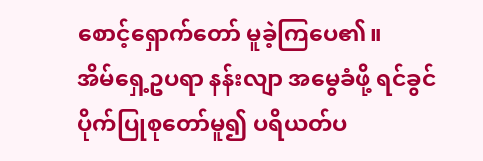စောင့်ရှောက်တော် မူခဲ့ကြပေ၏။
အိမ်ရှေ့ဥပရာ နန်းလျာ အမွေခံဖို့ ရင်ခွင်ပိုက်ပြုစုတော်မူ၍ ပရိယတ်ပ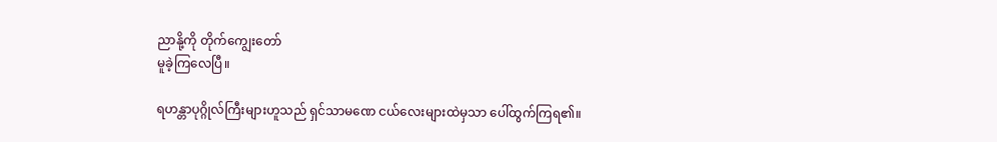ညာနို့ကို တိုက်ကျွေးတော်
မူခဲ့ကြလေပြီ။

ရဟန္တာပုဂ္ဂိုလ်ကြီးများဟူသည် ရှင်သာမဏေ ငယ်လေးများထဲမှသာ ပေါ်ထွက်ကြရ၏။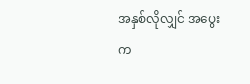အနှစ်လိုလျှင် အပွေးက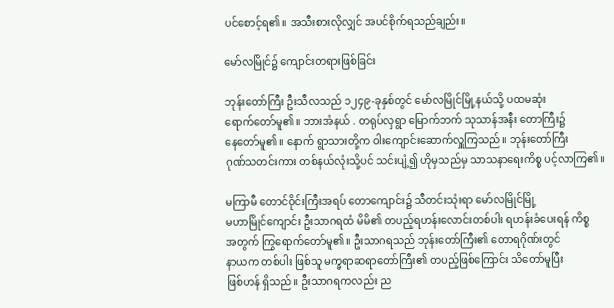ပင်စောင့်ရ၏။ အသီးစားလိုလျှင် အပင်စိုက်ရသည်ချည်း။

မော်လမြိုင်၌ ကျောင်းတရားဖြစ်ခြင်း

ဘုန်းတော်ကြီး ဦးသီလသည် ၁၂၄၉-ခုနှစ်တွင် မော်လမြိုင်မြို့နယ်သို့ ပထမဆုံး
ရောက်တော်မူ၏။ ဘားအံနယ် . တရုပ်လှရွာ မြောက်ဘက် သုသာန်အနီး တောကြီး၌
နေတော်မူ၏။ နောက် ရွာသားတို့က ဝါးကျောင်းဆောက်လှူကြသည်။ ဘုန်းတော်ကြီး
ဂုဏ်သတင်းကား တစ်နယ်လုံးသို့ပင် သင်းပျံ့၍ ဟိုမှသည်မှ သာသနာရေးကိစ္စ ပင့်လာကြ၏။

မကြာမီ တောင်ဝိုင်းကြီးအရပ် တောကျောင်း၌ သီတင်းသုံးရာ မော်လမြိုင်မြို့
မဟာမြိုင်ကျောင်း ဦးသာဂရထံ မိမိ၏ တပည့်ရဟန်းလောင်းတစ်ပါး ရဟန်းခံပေးရန် ကိစ္စ
အတွက် ကြွရောက်တော်မူ၏။ ဦးသာဂရသည် ဘုန်းတော်ကြီး၏ တောရဂိုဏ်းတွင်
နာယက တစ်ပါး ဖြစ်သူ မက္ခရာဆရာတော်ကြီး၏ တပည့်ဖြစ်ကြောင်း သိတော်မူပြီး
ဖြစ်ဟန် ရှိသည်။ ဦးသာဂရကလည်း ည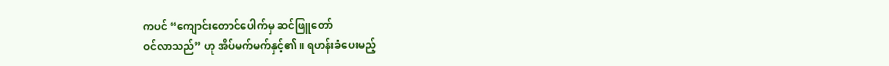ကပင် “ကျောင်းတောင်ပေါက်မှ ဆင်ဖြူတော်
ဝင်လာသည်” ဟု အိပ်မက်မက်နှင့်၏။ ရဟန်းခံပေးမည့်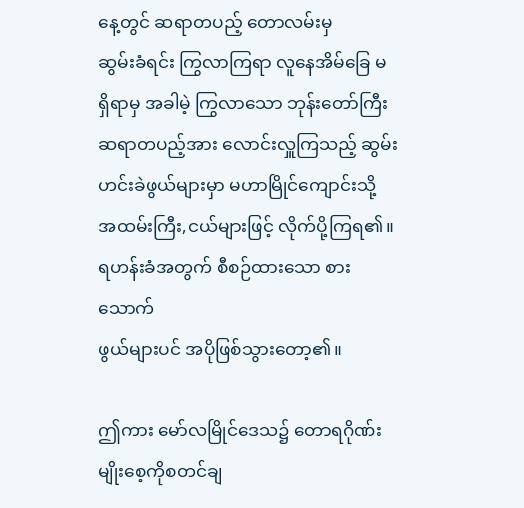နေ့တွင် ဆရာတပည့် တောလမ်းမှ
ဆွမ်းခံရင်း ကြွလာကြရာ လူနေအိမ်ခြေ မရှိရာမှ အခါမဲ့ ကြွလာသော ဘုန်းတော်ကြီး
ဆရာတပည့်အား လောင်းလှူကြသည့် ဆွမ်းဟင်းခဲဖွယ်များမှာ မဟာမြိုင်ကျောင်းသို့
အထမ်းကြီး,ငယ်များဖြင့် လိုက်ပို့ကြရ၏။ ရဟန်းခံအတွက် စီစဉ်ထားသော စားသောက်
ဖွယ်များပင် အပိုဖြစ်သွားတော့၏။

ဤကား မော်လမြိုင်ဒေသ၌ တောရဂိုဏ်းမျိုးစေ့ကိုစတင်ချ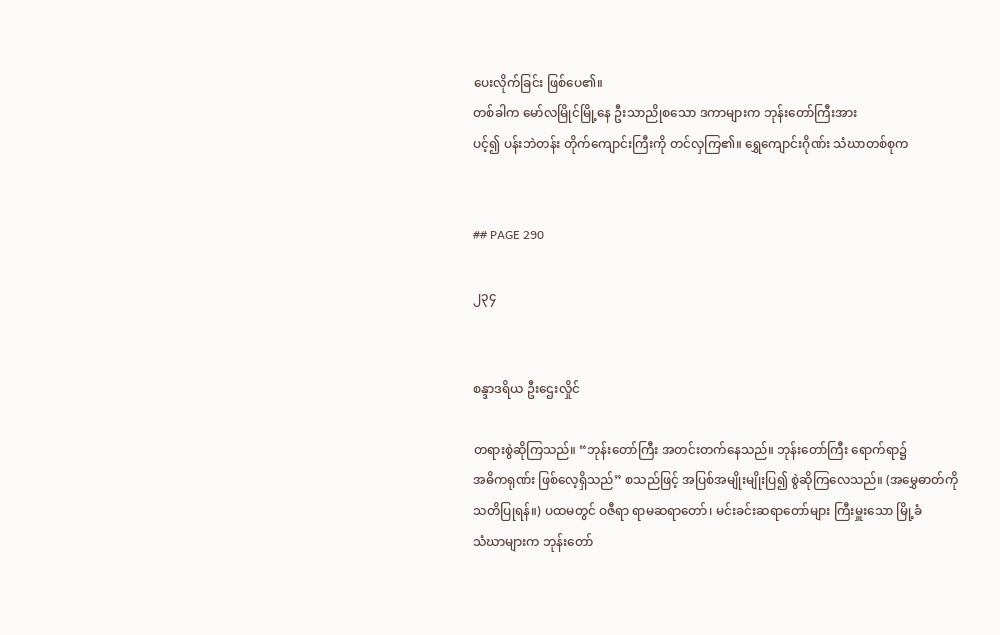ပေးလိုက်ခြင်း ဖြစ်ပေ၏။
တစ်ခါက မော်လမြိုင်မြို့နေ ဦးသာညိုစသော ဒကာများက ဘုန်းတော်ကြီးအား
ပင့်၍ ပန်းဘဲတန်း တိုက်ကျောင်းကြီးကို တင်လှကြ၏။ ရွှေကျောင်းဂိုဏ်း သံဃာတစ်စုက


## PAGE 290

၂၃၄


စန္ဒာဒရိယ ဦးဌေးလှိုင်

တရားစွဲဆိုကြသည်။ “ဘုန်းတော်ကြီး အတင်းတက်နေသည်။ ဘုန်းတော်ကြီး ရောက်ရာ၌
အဓိကရုဏ်း ဖြစ်လေ့ရှိသည်” စသည်ဖြင့် အပြစ်အမျိုးမျိုးပြ၍ စွဲဆိုကြလေသည်။ (အမွှေဓာတ်ကို
သတိပြုရန်။) ပထမတွင် ဝဇီရာ ရာမဆရာတော်၊ မင်းခင်းဆရာတော်များ ကြီးမှူးသော မြို့ခံ
သံဃာများက ဘုန်းတော်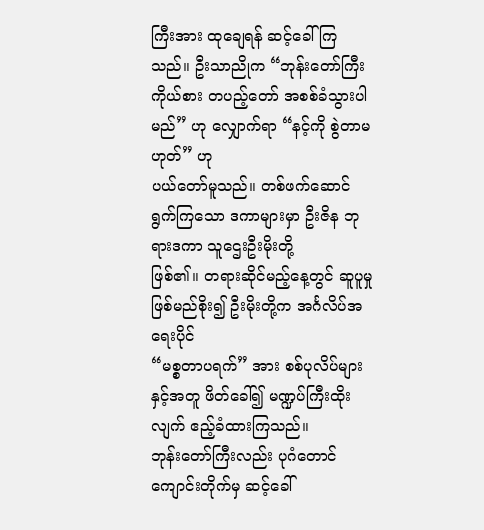ကြီးအား ထုချေရန် ဆင့်ခေါ်ကြသည်။ ဦးသာညိုက “ဘုန်းတော်ကြီး
ကိုယ်စား တပည့်တော် အစစ်ခံသွားပါမည်” ဟု လျှောက်ရာ “နင့်ကို စွဲတာမဟုတ်” ဟု
ပယ်တော်မူသည်။ တစ်ဖက်ဆောင်ရွက်ကြသော ဒကာများမှာ ဦးဇိန ဘုရားဒကာ သူဌေးဦးမိုးတို့
ဖြစ်၏။ တရားဆိုင်မည့်နေ့တွင် ဆူပူမှု ဖြစ်မည်စိုး၍ ဦးမိုးတို့က အင်္ဂလိပ်အရေးပိုင်
“မစ္စတာပရက်” အား စစ်ပုလိပ်များနှင့်အတူ ဖိတ်ခေါ်၍ မဏ္ဍပ်ကြီးထိုးလျက် ဧည့်ခံထားကြသည်။
ဘုန်းတော်ကြီးလည်း ပုဂံတောင်ကျောင်းတိုက်မှ ဆင့်ခေါ်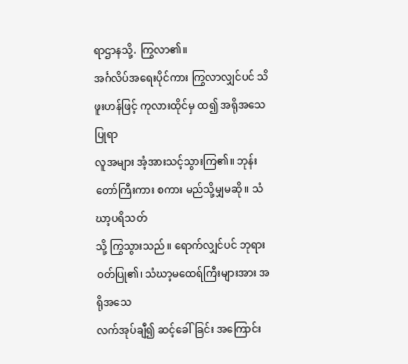ရာဌာနသို့. ကြွလာ၏။
အင်္ဂလိပ်အရေးပိုင်ကား ကြွလာလျှင်ပင် သိဖူးဟန်ဖြင့် ကုလားထိုင်မှ ထ၍ အရိုအသေပြုရာ
လူအများ အံ့အားသင့်သွားကြ၏။ ဘုန်းတော်ကြီးကား စကား မည်သို့မျှမဆို။ သံဃာ့ပရိသတ်
သို့ ကြွသွားသည်။ ရောက်လျှင်ပင် ဘုရားဝတ်ပြု၏၊ သံဃာ့မထေရ်ကြီးများအား အရိုအသေ
လက်အုပ်ချီ၍ ဆင့်ခေါ်ခြင်း အကြောင်း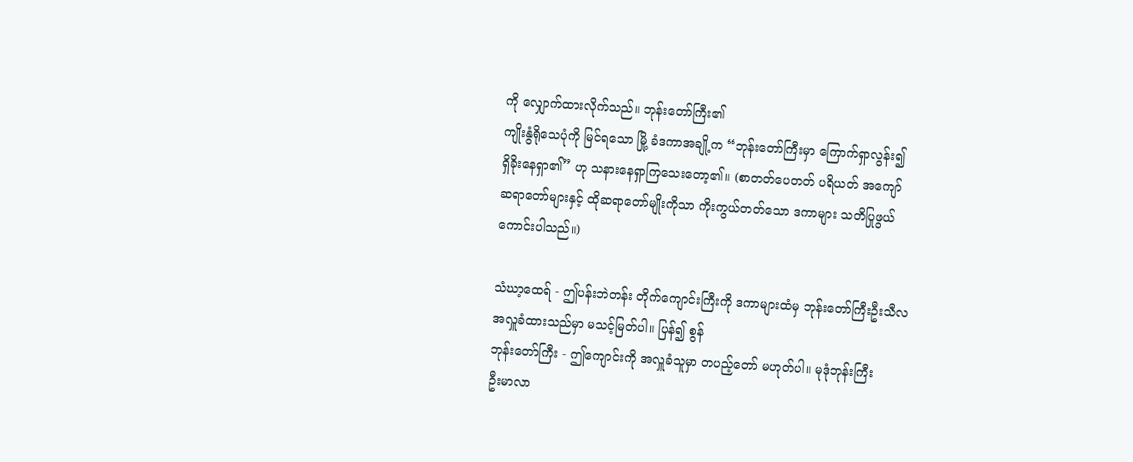ကို လျှောက်ထားလိုက်သည်။ ဘုန်းတော်ကြီး၏
ကျိုးနွံရိုသေပုံကို မြင်ရသော မြို့ ခံဒကာအချို့က “ဘုန်းတော်ကြီးမှာ ကြောက်ရှာလွန်း၍
ရှိခိုးနေရှာ၏” ဟု သနားနေရှာကြသေးတော့၏။ (စာတတ်ပေတတ် ပရိယတ် အကျော်
ဆရာတော်များနှင့် ထိုဆရာတော်မျိုးကိုသာ ကိုးကွယ်တတ်သော ဒကာများ သတိပြုဖွယ်
ကောင်းပါသည်။)

သံဃာ့ထေရ် - ဤပန်းဘဲတန်း တိုက်ကျောင်းကြီးကို ဒကာများထံမှ ဘုန်းတော်ကြီးဦးသီလ
အလှူခံထားသည်မှာ မသင့်မြတ်ပါ။ ပြန်၍ စွန်
ဘုန်းတော်ကြီး - ဤကျောင်းကို အလှူခံသူမှာ တပည့်တော် မဟုတ်ပါ။ မုဒုံဘုန်းကြီး
ဦးမာလာ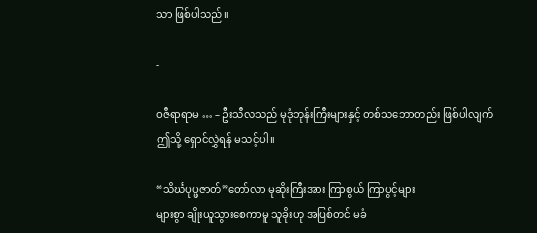သာ ဖြစ်ပါသည်။

-

ဝဇီရာရာမ … – ဦးသီလသည် မုဒုံဘုန်းကြီးများနှင့် တစ်သဘောတည်း ဖြစ်ပါလျက်
ဤသို့ ရှောင်လွှဲရန် မသင့်ပါ။

“သိင်္ဃပုပ္ဖဇာတ်”တော်လာ မုဆိုးကြီးအား ကြာစွယ် ကြာပွင့်များ
များစွာ ချိုးယူသွားစေကာမူ သူခိုးဟု အပြစ်တင် မခံ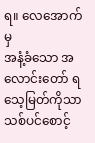ရ။ လေအောက်မှ
အနံ့ခံသော အလောင်းတော် ရသေ့မြတ်ကိုသာ သစ်ပင်စောင့်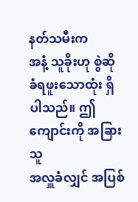နတ်သမီးက
အနံ့ သူခိုးဟု စွဲဆို ခံရဖူးသောထုံး ရှိပါသည်။ ဤကျောင်းကို အခြားသူ
အလှူခံလျှင် အပြစ်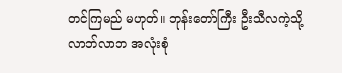တင်ကြမည် မဟုတ်။ ဘုန်းတော်ကြီး ဦးသီလကဲ့သို့
လာဘ်လာဘ အလုံးစုံ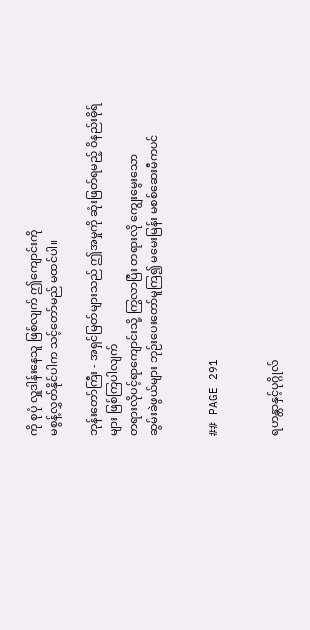ကို စုပုံ လှူဒါန်းနေသူ ဖြစ်လျက် ဤကျောင်းကို
မစွန့်လွှတ်နိုင်ပါက သင့်တော်မည် မထင်ပါ။

ဘုန်းတော်ကြီး - အရှင်မြတ်များသည် ဤအမှုကို ဆုံးဖြတ်ရမည့် ဝိနည်းဓိုရ်များ ဖြစ်ကြပါလျက်
တရားလိုပင့်ရာကျောင်းသို့ ကြွလာပြီး တရားလို ကျွေးမွေးသော
ဆွမ်းခဲဖွယ်များ ဘုဉ်းပေးတော်မူကြ၍ မမေးမြန်း မစစ်ဆေးမီကပင်


## PAGE 291


ရဟန္တာနှင့်ပုဂ္ဂိုလ်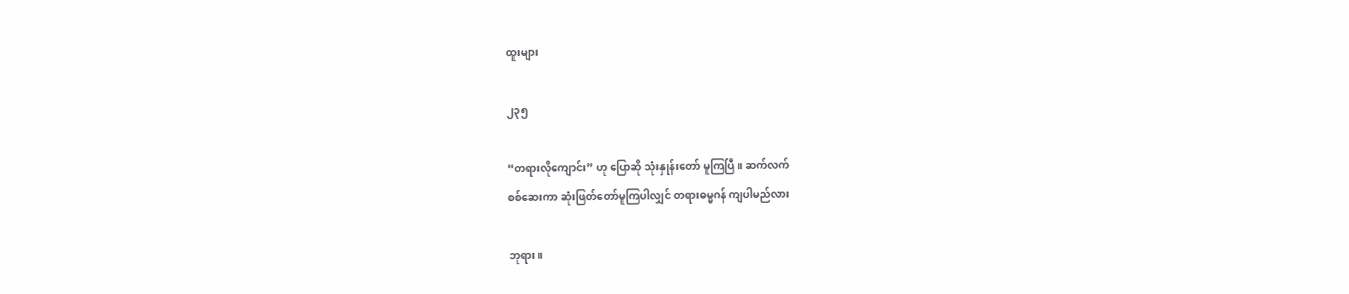ထူးများ

၂၃၅

“တရားလိုကျောင်း” ဟု ပြောဆို သုံးနှုန်းတော် မူကြပြီ။ ဆက်လက်
စစ်ဆေးကာ ဆုံးဖြတ်တော်မူကြပါလျှင် တရားဓမ္မဂန် ကျပါမည်လား

ဘုရား။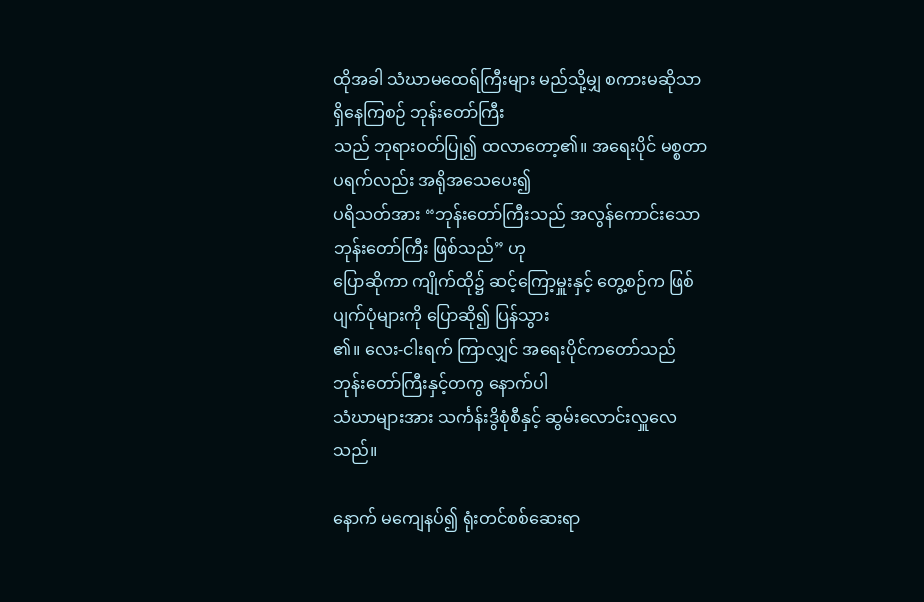ထိုအခါ သံဃာမထေရ်ကြီးများ မည်သို့မျှ စကားမဆိုသာ ရှိနေကြစဉ် ဘုန်းတော်ကြီး
သည် ဘုရားဝတ်ပြု၍ ထလာတော့၏။ အရေးပိုင် မစ္စတာပရက်လည်း အရိုအသေပေး၍
ပရိသတ်အား “ဘုန်းတော်ကြီးသည် အလွန်ကောင်းသော ဘုန်းတော်ကြီး ဖြစ်သည်” ဟု
ပြောဆိုကာ ကျိုက်ထို၌ ဆင့်ကြော့မှူးနှင့် တွေ့စဉ်က ဖြစ်ပျက်ပုံများကို ပြောဆို၍ ပြန်သွား
၏။ လေး-ငါးရက် ကြာလျှင် အရေးပိုင်ကတော်သည် ဘုန်းတော်ကြီးနှင့်တကွ နောက်ပါ
သံဃာများအား သင်္ကန်းဒွိစုံစီနှင့် ဆွမ်းလောင်းလှူလေသည်။

နောက် မကျေနပ်၍ ရုံးတင်စစ်ဆေးရာ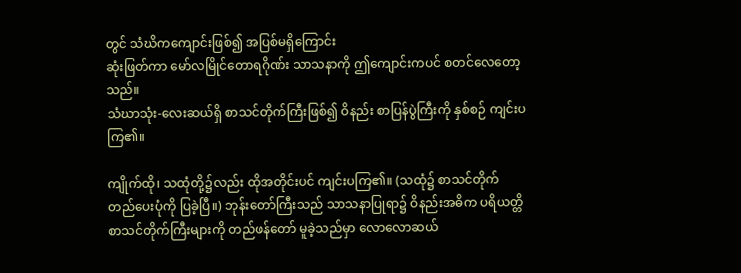တွင် သံဃိကကျောင်းဖြစ်၍ အပြစ်မရှိကြောင်း
ဆုံးဖြတ်ကာ မော်လမြိုင်တောရဂိုဏ်း သာသနာကို ဤကျောင်းကပင် စတင်လေတော့သည်။
သံဃာသုံး-လေးဆယ်ရှိ စာသင်တိုက်ကြီးဖြစ်၍ ဝိနည်း စာပြန်ပွဲကြီးကို နှစ်စဉ် ကျင်းပကြ၏။

ကျိုက်ထို၊ သထုံတို့၌လည်း ထိုအတိုင်းပင် ကျင်းပကြ၏။ (သထုံ၌ စာသင်တိုက်
တည်ပေးပုံကို ပြခဲ့ပြီ။) ဘုန်းတော်ကြီးသည် သာသနာပြုရာ၌ ဝိနည်းအဓိက ပရိယတ္တိ
စာသင်တိုက်ကြီးများကို တည်ဖန်တော် မူခဲ့သည်မှာ လောလောဆယ်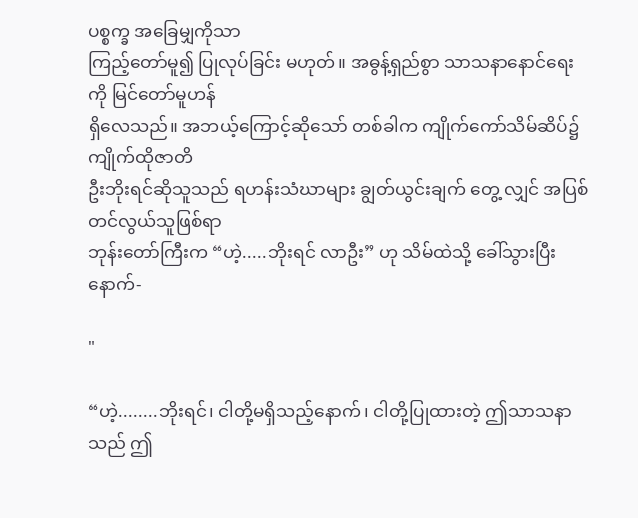ပစ္စက္ခ အခြေမျှကိုသာ
ကြည့်တော်မူ၍ ပြုလုပ်ခြင်း မဟုတ်။ အဓွန့်ရှည်စွာ သာသနာနောင်ရေးကို မြင်တော်မူဟန်
ရှိလေသည်။ အဘယ့်ကြောင့်ဆိုသော် တစ်ခါက ကျိုက်ကော်သိမ်ဆိပ်၌ ကျိုက်ထိုဇာတိ
ဦးဘိုးရင်ဆိုသူသည် ရဟန်းသံဃာများ ချွတ်ယွင်းချက် တွေ့ လျှင် အပြစ်တင်လွယ်သူဖြစ်ရာ
ဘုန်းတော်ကြီးက “ဟဲ့.....ဘိုးရင် လာဦး” ဟု သိမ်ထဲသို့ ခေါ်သွားပြီးနောက်-

"

“ဟဲ့........ဘိုးရင်၊ ငါတို့မရှိသည့်နောက်၊ ငါတို့ပြုထားတဲ့ ဤသာသနာသည် ဤ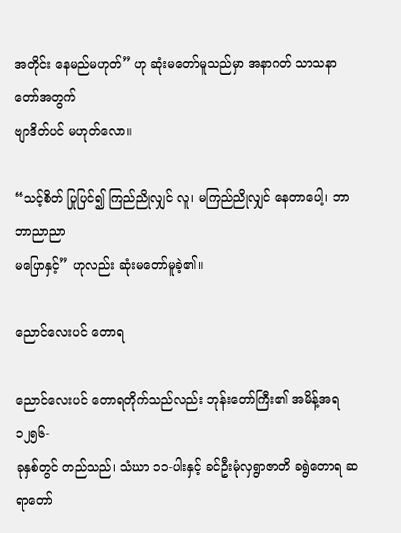အတိုင်း နေမည်မဟုတ်” ဟု ဆုံးမတော်မူသည်မှာ အနာဂတ် သာသနာတော်အတွက်
ဗျာဒိတ်ပင် မဟုတ်လော။

“သင့်စိတ် ပြုပြင်၍ ကြည်ညိုလျှင် လူ၊ မကြည်ညိုလျှင် နေတာပေါ့၊ ဘာဘာညာညာ
မပြောနှင့်” ဟုလည်း ဆုံးမတော်မူခဲ့၏။

ညောင်လေးပင် တောရ

ညောင်လေးပင် တောရတိုက်သည်လည်း ဘုန်းတော်ကြီး၏ အမိန့်အရ ၁၂၅၆-
ခုနှစ်တွင် တည်သည်၊ သံဃာ ၁၁-ပါးနှင့် ခင်ဦးမုံလှရွာဇာတိ ခရွဲတောရ ဆရာတော်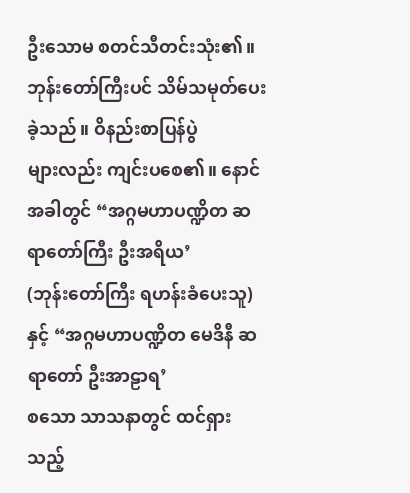ဦးသောမ စတင်သီတင်းသုံး၏။ ဘုန်းတော်ကြီးပင် သိမ်သမုတ်ပေးခဲ့သည်။ ဝိနည်းစာပြန်ပွဲ
များလည်း ကျင်းပစေ၏။ နောင်အခါတွင် “အဂ္ဂမဟာပဏ္ဍိတ ဆရာတော်ကြီး ဦးအရိယ’
(ဘုန်းတော်ကြီး ရဟန်းခံပေးသူ) နှင့် “အဂ္ဂမဟာပဏ္ဍိတ မေဒိနီ ဆရာတော် ဦးအာဠာရ’
စသော သာသနာတွင် ထင်ရှားသည့်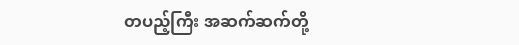တပည့်ကြီး အဆက်ဆက်တို့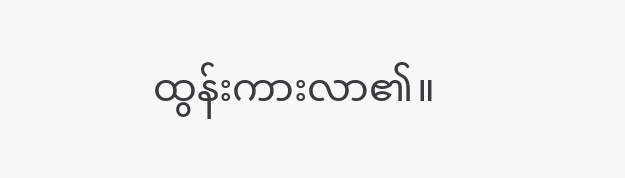ထွန်းကားလာ၏။